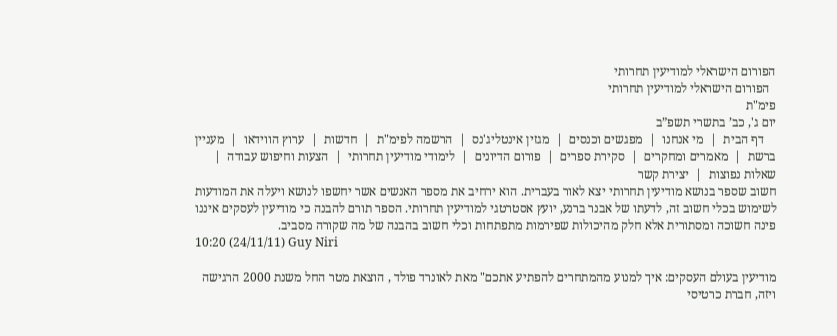הפורום הישראלי למודיעין תחרותי
  הפורום הישראלי למודיעין תחרותי
פימ"ת
יום ג', כב’ בתשרי תשפ”ב
    דף הבית  |  מי אנחנו  |  מפגשים וכנסים  |  מגזין אינטליג'נס  |  הרשמה לפימ"ת  |  חדשות  |  ערוץ הווידאו  |  מעניין ברשת  |  מאמרים ומחקרים  |  סקירת ספרים  |  פורום הדיונים  |  לימודי מודיעין תחרותי  |  הצעות וחיפוש עבודה  |  שאלות נפוצות  |  יצירת קשר
חשוב שספר בנושא מודיעין תחרותי יצא לאור בעברית. הוא ירחיב את מספר האנשים אשר יחשפו לנושא ויעלה את המודעות לשימוש בכלי חשוב זה, לדעתו של אבנר ברנע, יועץ אסטרטגי למודיעין תחרותי. הספר תורם להבנה כי מודיעין לעסקים איננו פינה חשוכה ומסתורית אלא חלק מהיכולות שפירמות מתפתחות וכלי חשוב בהבנה של מה שקורה מסביב.
10:20 (24/11/11) Guy Niri

מודיעין בעולם העסקים: איך למנוע מהמתחרים להפתיע אתכם" מאת לאונרד פולד , הוצאת מטר החל משנת 2000 הרגישה ויזה, חברת כרטיסי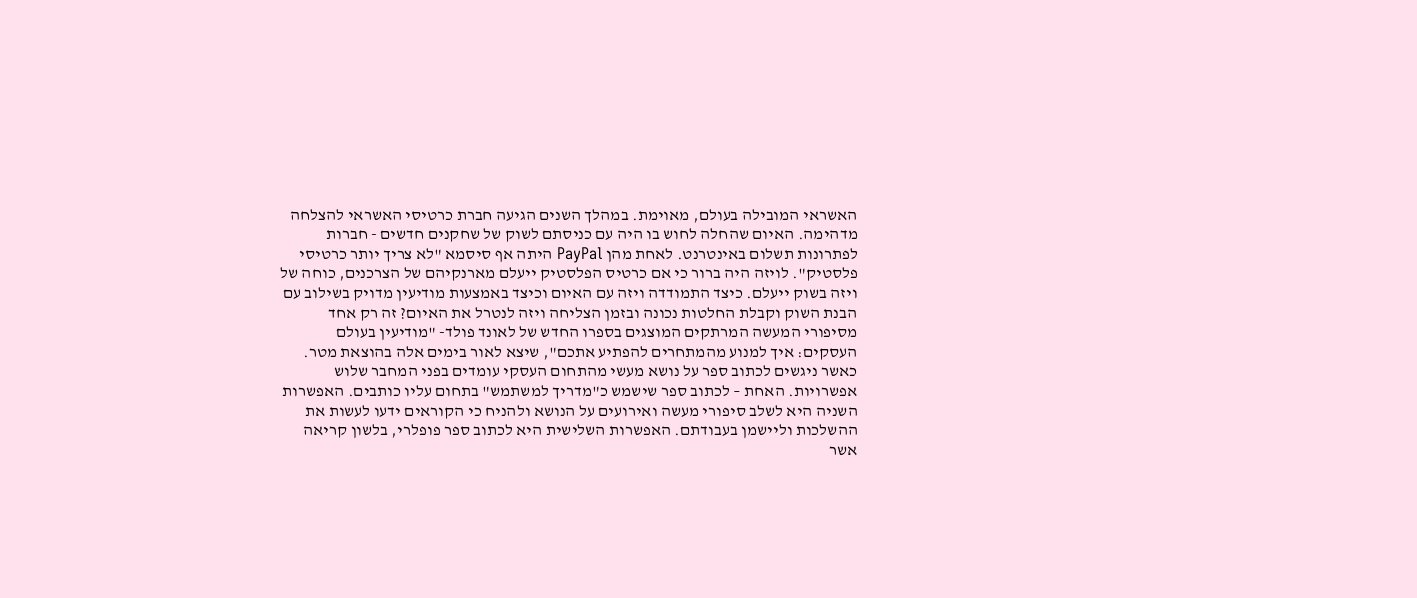האשראי המובילה בעולם, מאוימת. במהלך השנים הגיעה חברת כרטיסי האשראי להצלחה מדהימה. האיום שהחלה לחוש בו היה עם כניסתם לשוק של שחקנים חדשים - חברות לפתרונות תשלום באינטרנט. לאחת מהן PayPal היתה אף סיסמא "לא צריך יותר כרטיסי פלסטיק". לויזה היה ברור כי אם כרטיס הפלסטיק ייעלם מארנקיהם של הצרכנים, כוחה של ויזה בשוק ייעלם. כיצד התמודדה ויזה עם האיום וכיצד באמצעות מודיעין מדויק בשילוב עם הבנת השוק וקבלת החלטות נכונה ובזמן הצליחה ויזה לנטרל את האיום? זה רק אחד מסיפורי המעשה המרתקים המוצגים בספרו החדש של לאונד פולד- "מודיעין בעולם העסקים: איך למנוע מהמתחרים להפתיע אתכם", שיצא לאור בימים אלה בהוצאת מטר. כאשר ניגשים לכתוב ספר על נושא מעשי מהתחום העסקי עומדים בפני המחבר שלוש אפשרויות. האחת – לכתוב ספר שישמש כ"מדריך למשתמש" בתחום עליו כותבים. האפשרות השניה היא לשלב סיפורי מעשה ואירועים על הנושא ולהניח כי הקוראים ידעו לעשות את ההשלכות וליישמן בעבודתם. האפשרות השלישית היא לכתוב ספר פופלרי, בלשון קריאה אשר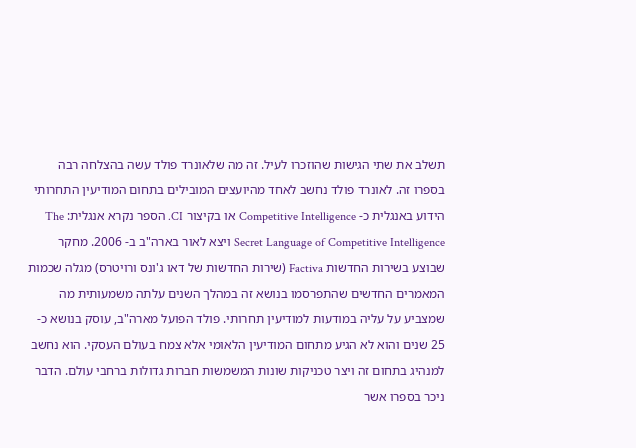תשלב את שתי הגישות שהוזכרו לעיל. זה מה שלאונרד פולד עשה בהצלחה רבה בספרו זה. לאונרד פולד נחשב לאחד מהיועצים המובילים בתחום המודיעין התחרותי הידוע באנגלית כ- Competitive Intelligence או בקיצור CI. הספר נקרא אנגלית: The Secret Language of Competitive Intelligence ויצא לאור בארה"ב ב- 2006. מחקר שבוצע בשירות החדשות Factiva (שירות החדשות של דאו ג'ונס ורויטרס) מגלה שכמות המאמרים החדשים שהתפרסמו בנושא זה במהלך השנים עלתה משמעותית מה שמצביע על עליה במודעות למודיעין תחרותי. פולד הפועל מארה"ב, עוסק בנושא כ- 25 שנים והוא לא הגיע מתחום המודיעין הלאומי אלא צמח בעולם העסקי. הוא נחשב למנהיג בתחום זה ויצר טכניקות שונות המשמשות חברות גדולות ברחבי עולם. הדבר ניכר בספרו אשר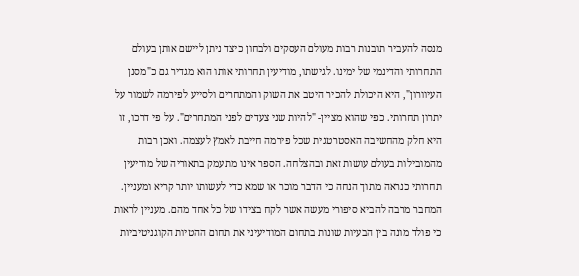מנסה להעביר תובנות רבות מעולם העסקים ולבחון כיצד ניתן ליישם אותן בעולם התחרותי והדינמי של ימינו. לגישתו, מודיעין תחרותי אותו הוא מגדיר גם כ"מסנן העיוורון", היא היכולת להכיר היטב את השוק והמתחרים ולסייע לפירמה לשמור על יתרון תחרותי. כפי שהוא מציין- "להיות שני צעדים לפני המתחרים". על פי דרכו, זו היא חלק מהחשיבה האסטרטגית שכל פירמה חייבת לאמץ לעצמה. ואכן רבות מהמובילות בעולם עושות זאת ובהצלחה. הספר אינו מתעמק בתאוריה של מודיעין תחרותי כנראה מתוך הנחה כי הדבר מוכר או שמא כדי לעשותו יותר קריא ומעניין. המחבר מרבה להביא סיפורי מעשה אשר לקח בצידו של כל אחד מהם. מעניין לראות כי פולד מונה בין הבעיות שונות בתחום המודיעיני את תחום ההטיות הקוגניטיביות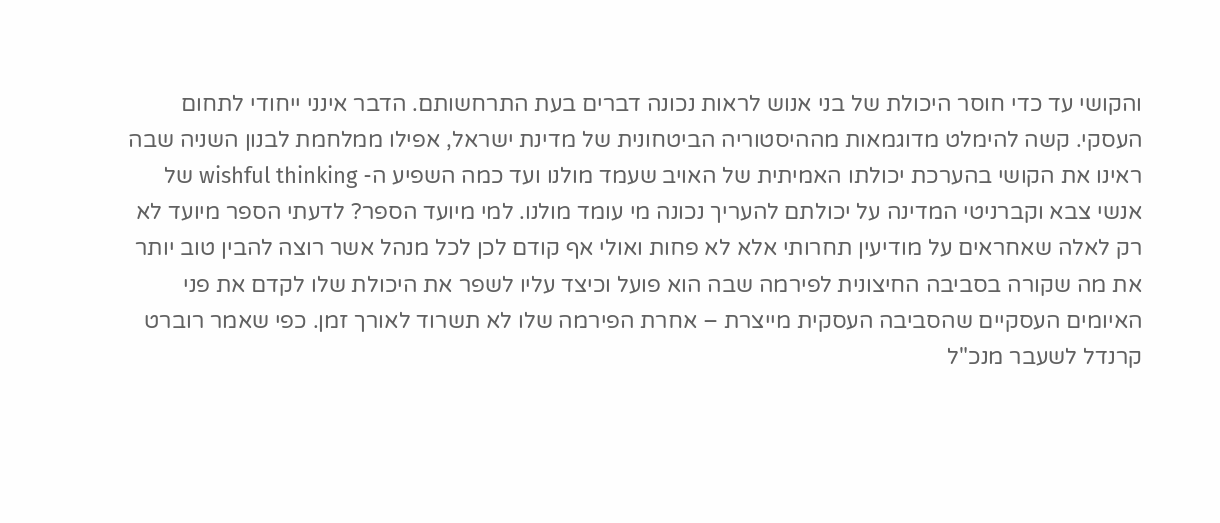והקושי עד כדי חוסר היכולת של בני אנוש לראות נכונה דברים בעת התרחשותם. הדבר אינני ייחודי לתחום העסקי. קשה להימלט מדוגמאות מההיסטוריה הביטחונית של מדינת ישראל, אפילו ממלחמת לבנון השניה שבה ראינו את הקושי בהערכת יכולתו האמיתית של האויב שעמד מולנו ועד כמה השפיע ה- wishful thinking של אנשי צבא וקברניטי המדינה על יכולתם להעריך נכונה מי עומד מולנו. למי מיועד הספר? לדעתי הספר מיועד לא רק לאלה שאחראים על מודיעין תחרותי אלא לא פחות ואולי אף קודם לכן לכל מנהל אשר רוצה להבין טוב יותר את מה שקורה בסביבה החיצונית לפירמה שבה הוא פועל וכיצד עליו לשפר את היכולת שלו לקדם את פני האיומים העסקיים שהסביבה העסקית מייצרת – אחרת הפירמה שלו לא תשרוד לאורך זמן. כפי שאמר רוברט קרנדל לשעבר מנכ"ל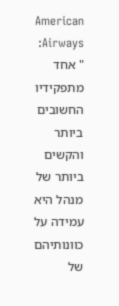American Airways: " אחד מתפקידיו החשובים ביותר והקשים ביותר של מנהל היא עמידה על כוונותיהם של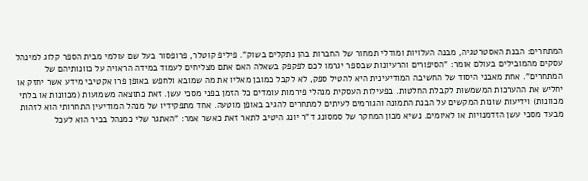המתחרים: הבנת האסטרטגיה, מבנה העלויות ומודלי תמחור של החברות בהן נתקלים בשוק". פיליפ קוטלר, פרופסור בעל שם עולמי מבית הספר קלוג למינהל עסקים מהמובילים בעולם אומר: "הסיפורים והרעיונות שבספר יגרמו לכם לפקפק בשאלה האם אתם מצליחים לעמוד במידה הראויה על כוונותיהם של המתחרים". אחת מאבני היסוד של החשיבה המודיעינית היא להטיל ספק, לא לקבל כמובן מאליו את מה שמובא ולחפש באופן פרו אקטיבי מידע אשר יחזק או יחליש את ההערכות המשמשות לקבלת החלטות. בפעילות העסקית מנהלי פירמות עומדים כל הזמן בפני מסכי עשן. זאת כתוצאה משמועות (מכוונות או בלתי מכוונות) וידיעות שונות המקשים על הבנת התמונה והגורמים לעיתים למתחרים להגיב באופן מוטעה. אחד מתפקידיו של מנהל המודיעין התחרותי הוא לזהות מבעד מסכי עשן הזדמנויות או לאיומים. נשיא מכון המחקר של סמסונג ד"ר יונג היטיב לתאר זאת כאשר אמר: "האתגר שלי כמנהל בכיר הוא לעכל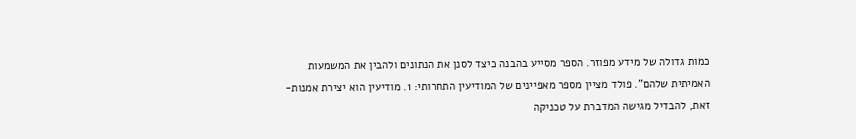כמות גדולה של מידע מפוזר. הספר מסייע בהבנה כיצד לסנן את הנתונים ולהבין את המשמעות האמיתית שלהם". פולד מציין מספר מאפיינים של המודיעין התחרותי: 1. מודיעין הוא יצירת אמנות- זאת, להבדיל מגישה המדברת על טכניקה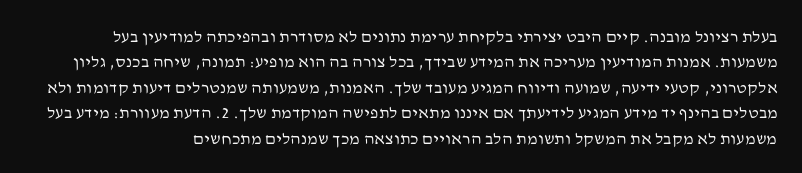בעלת רציונל מובנה. קיים היבט יצירתי בלקיחת ערימת נתונים לא מסודרת ובהפיכתה למודיעין בעל משמעות. אמנות המודיעין מעריכה את המידע שבידך, בכל צורה בה הוא מופיע: תמונה, שיחה בכנס, גליון אלקטרוני, קטעי ידיעה, שמועה ודיווח המגיע מעובד שלך. האמנות, משמעותה שמנטרלים דיעות קדומות ולא מבטלים בהינף יד מידע המגיע לידיעתך אם איננו מתאים לתפישה המוקדמת שלך. 2. הדעת מעוורת: מידע בעל משמעות לא מקבל את המשקל ותשומת הלב הראויים כתוצאה מכך שמנהלים מתכחשים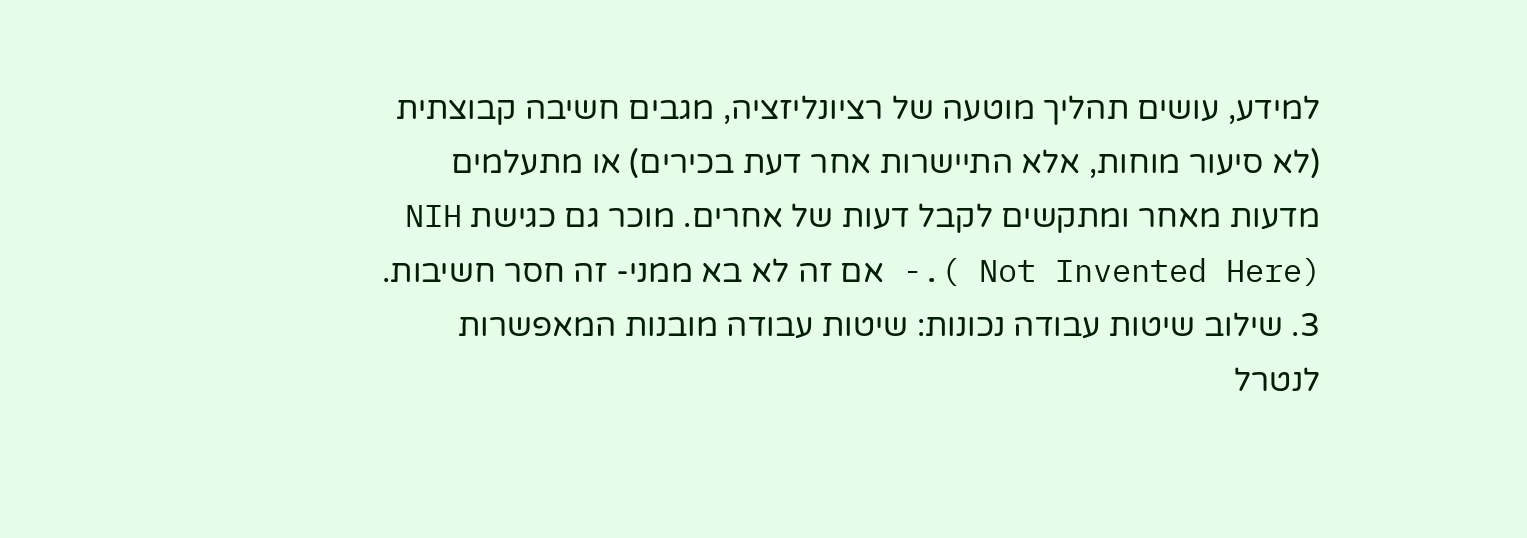למידע, עושים תהליך מוטעה של רציונליזציה, מגבים חשיבה קבוצתית (לא סיעור מוחות, אלא התיישרות אחר דעת בכירים) או מתעלמים מדעות מאחר ומתקשים לקבל דעות של אחרים. מוכר גם כגישת NIH ( Not Invented Here).- אם זה לא בא ממני- זה חסר חשיבות. 3. שילוב שיטות עבודה נכונות: שיטות עבודה מובנות המאפשרות לנטרל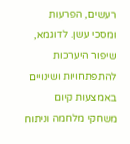רעשים, הפרעות ומסכי עשן. לדוגמא, שיפור היערכות להתפתחויות ושינויים באמצעות קיום משחקי מלחמה וניתוח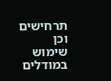תרחישים וכן שימוש במודלים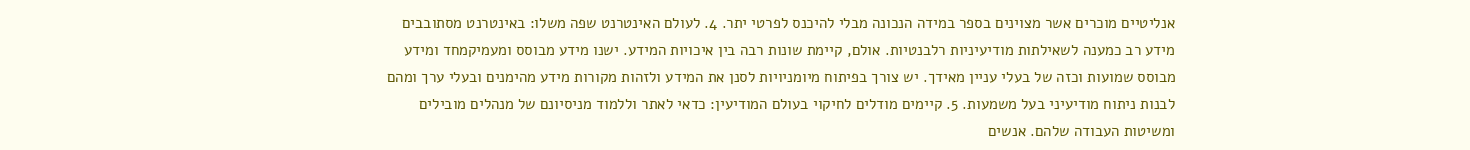אנליטיים מוכרים אשר מצוינים בספר במידה הנכונה מבלי להיכנס לפרטי יתר. 4. לעולם האינטרנט שפה משלו: באינטרנט מסתובבים מידע רב כמענה לשאילתות מודיעיניות רלבנטיות. אולם, קיימת שונות רבה בין איכויות המידע. ישנו מידע מבוסס ומעמיקמחד ומידע מבוסס שמועות וכזה של בעלי עניין מאידך. יש צורך בפיתוח מיומניויות לסנן את המידע ולזהות מקורות מידע מהימנים ובעלי ערך ומהם לבנות ניתוח מודיעיני בעל משמעות. 5. קיימים מודלים לחיקוי בעולם המודיעין: כדאי לאתר וללמוד מניסיונם של מנהלים מובילים ומשיטות העבודה שלהם. אנשים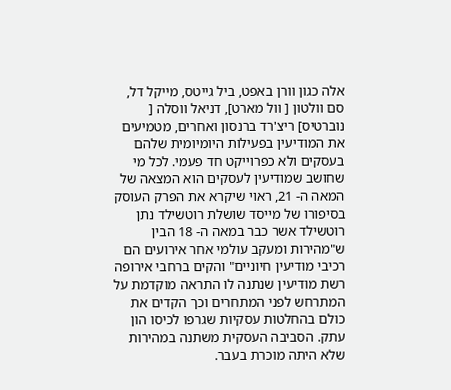אלה כגון וורן באפט, ביל גייטס, מייקל דל, סם וולטון [ וול מארט], דניאל ווסלה [ נוברטיס] ריצ'רד ברנסון ואחרים, מטמיעים את המודיעין בפעילות היומיומית שלהם בעסקים ולא כפרוייקט חד פעמי. לכל מי שחושב שמודיעין לעסקים הוא המצאה של המאה ה- 21, ראוי שיקרא את הפרק העוסק בסיפורו של מייסד שושלת רוטשילד נתן רוטשילד אשר כבר במאה ה- 18 הבין ש"מהירות ומעקב עולמי אחר אירועים הם רכיבי מודיעין חיוניים" והקים ברחבי אירופה רשת מודיעין שנתנה לו התראה מוקדמת על המתרחש לפני המתחרים וכך הקדים את כולם בהחלטות עסקיות שגרפו לכיסו הון עתק. הסביבה העסקית משתנה במהירות שלא היתה מוכרת בעבר.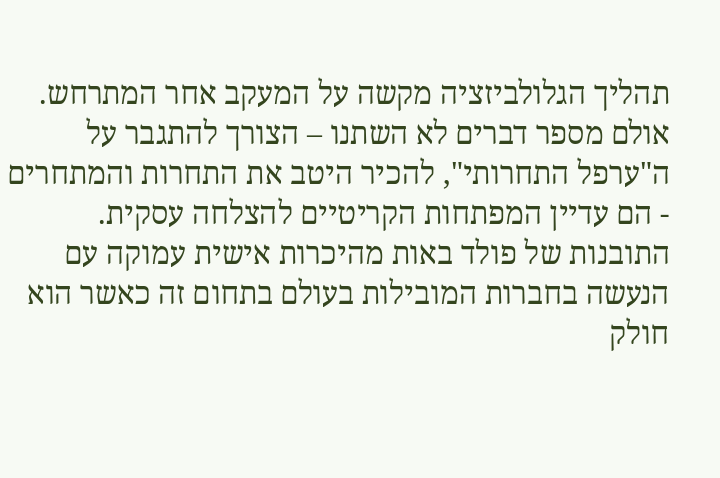תהליך הגלולביזציה מקשה על המעקב אחר המתרחש. אולם מספר דברים לא השתנו – הצורך להתגבר על ה"ערפל התחרותי", להכיר היטב את התחרות והמתחרים - הם עדיין המפתחות הקריטיים להצלחה עסקית. התובנות של פולד באות מהיכרות אישית עמוקה עם הנעשה בחברות המובילות בעולם בתחום זה כאשר הוא חולק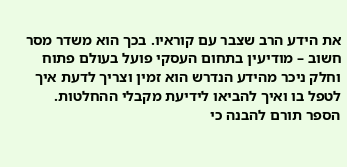את הידע הרב שצבר עם קוראיו. בכך הוא משדר מסר חשוב – מודיעין בתחום העסקי פועל בעולם פתוח וחלק ניכר מהידע הנדרש הוא זמין וצריך לדעת איך לטפל בו ואיך להביאו לידיעת מקבלי ההחלטות. הספר תורם להבנה כי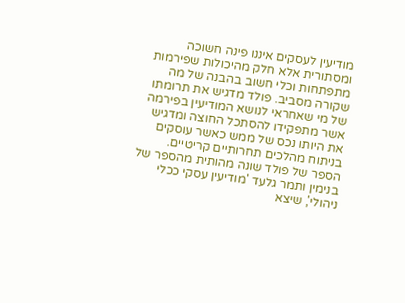מודיעין לעסקים איננו פינה חשוכה ומסתורית אלא חלק מהיכולות שפירמות מתפתחות וכלי חשוב בהבנה של מה שקורה מסביב. פולד מדגיש את תרומתו של מי שאחראי לנושא המודיעין בפירמה אשר מתפקידו להסתכל החוצה ומדגיש את היותו נכס של ממש כאשר עוסקים בניתוח מהלכים תחרותיים קריטיים. הספר של פולד שונה מהותית מהספר של בנימין ותמר גלעד 'מודיעין עסקי ככלי ניהולי', שיצא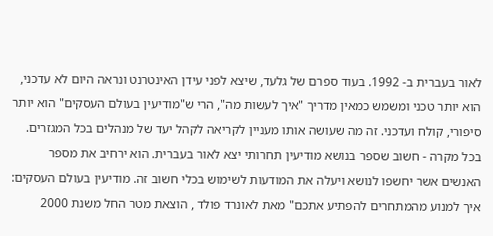לאור בעברית ב- 1992. בעוד ספרם של גלעד, שיצא לפני עידן האינטרנט ונראה היום לא עדכני, הוא יותר טכני ומשמש כמאין מדריך "איך לעשות מה", הרי ש"מודיעין בעולם העסקים" הוא יותר סיפורי, קולח ועדכני. זה מה שעושה אותו מעניין לקריאה לקהל יעד של מנהלים בכל המגזרים. בכל מקרה - חשוב שספר בנושא מודיעין תחרותי יצא לאור בעברית. הוא ירחיב את מספר האנשים אשר יחשפו לנושא ויעלה את המודעות לשימוש בכלי חשוב זה. מודיעין בעולם העסקים: איך למנוע מהמתחרים להפתיע אתכם" מאת לאונרד פולד , הוצאת מטר החל משנת 2000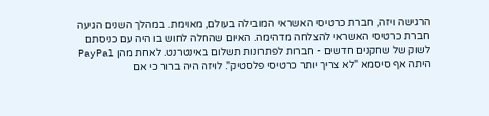הרגישה ויזה, חברת כרטיסי האשראי המובילה בעולם, מאוימת. במהלך השנים הגיעה חברת כרטיסי האשראי להצלחה מדהימה. האיום שהחלה לחוש בו היה עם כניסתם לשוק של שחקנים חדשים - חברות לפתרונות תשלום באינטרנט. לאחת מהן PayPal היתה אף סיסמא "לא צריך יותר כרטיסי פלסטיק". לויזה היה ברור כי אם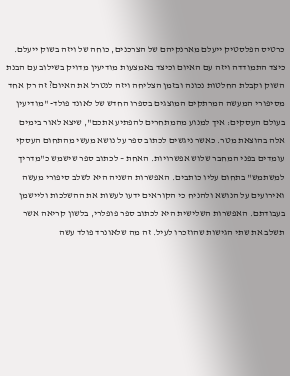כרטיס הפלסטיק ייעלם מארנקיהם של הצרכנים, כוחה של ויזה בשוק ייעלם. כיצד התמודדה ויזה עם האיום וכיצד באמצעות מודיעין מדויק בשילוב עם הבנת השוק וקבלת החלטות נכונה ובזמן הצליחה ויזה לנטרל את האיום? זה רק אחד מסיפורי המעשה המרתקים המוצגים בספרו החדש של לאונד פולד- "מודיעין בעולם העסקים: איך למנוע מהמתחרים להפתיע אתכם", שיצא לאור בימים אלה בהוצאת מטר. כאשר ניגשים לכתוב ספר על נושא מעשי מהתחום העסקי עומדים בפני המחבר שלוש אפשרויות. האחת – לכתוב ספר שישמש כ"מדריך למשתמש" בתחום עליו כותבים. האפשרות השניה היא לשלב סיפורי מעשה ואירועים על הנושא ולהניח כי הקוראים ידעו לעשות את ההשלכות וליישמן בעבודתם. האפשרות השלישית היא לכתוב ספר פופלרי, בלשון קריאה אשר תשלב את שתי הגישות שהוזכרו לעיל. זה מה שלאונרד פולד עשה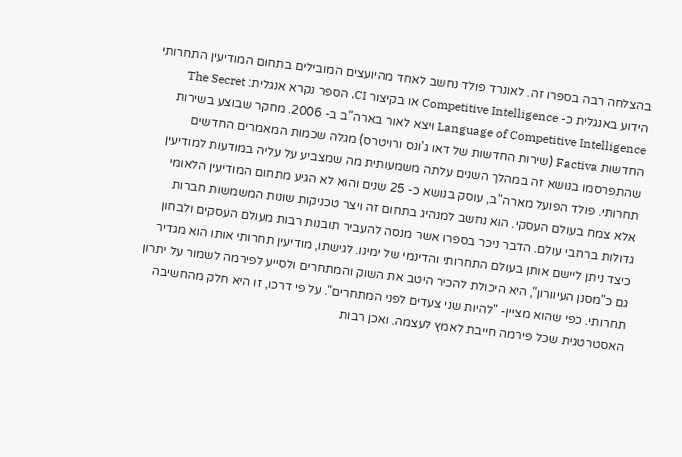בהצלחה רבה בספרו זה. לאונרד פולד נחשב לאחד מהיועצים המובילים בתחום המודיעין התחרותי הידוע באנגלית כ- Competitive Intelligence או בקיצור CI. הספר נקרא אנגלית: The Secret Language of Competitive Intelligence ויצא לאור בארה"ב ב- 2006. מחקר שבוצע בשירות החדשות Factiva (שירות החדשות של דאו ג'ונס ורויטרס) מגלה שכמות המאמרים החדשים שהתפרסמו בנושא זה במהלך השנים עלתה משמעותית מה שמצביע על עליה במודעות למודיעין תחרותי. פולד הפועל מארה"ב, עוסק בנושא כ- 25 שנים והוא לא הגיע מתחום המודיעין הלאומי אלא צמח בעולם העסקי. הוא נחשב למנהיג בתחום זה ויצר טכניקות שונות המשמשות חברות גדולות ברחבי עולם. הדבר ניכר בספרו אשר מנסה להעביר תובנות רבות מעולם העסקים ולבחון כיצד ניתן ליישם אותן בעולם התחרותי והדינמי של ימינו. לגישתו, מודיעין תחרותי אותו הוא מגדיר גם כ"מסנן העיוורון", היא היכולת להכיר היטב את השוק והמתחרים ולסייע לפירמה לשמור על יתרון תחרותי. כפי שהוא מציין- "להיות שני צעדים לפני המתחרים". על פי דרכו, זו היא חלק מהחשיבה האסטרטגית שכל פירמה חייבת לאמץ לעצמה. ואכן רבות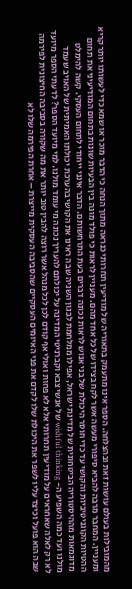מהמובילות בעולם עושות זאת ובהצלחה. הספר אינו מתעמק בתאוריה של מודיעין תחרותי כנראה מתוך הנחה כי הדבר מוכר או שמא כדי לעשותו יותר קריא ומעניין. המחבר מרבה להביא סיפורי מעשה אשר לקח בצידו של כל אחד מהם. מעניין לראות כי פולד מונה בין הבעיות שונות בתחום המודיעיני את תחום ההטיות הקוגניטיביות והקושי עד כדי חוסר היכולת של בני אנוש לראות נכונה דברים בעת התרחשותם. הדבר אינני ייחודי לתחום העסקי. קשה להימלט מדוגמאות מההיסטוריה הביטחונית של מדינת ישראל, אפילו ממלחמת לבנון השניה שבה ראינו את הקושי בהערכת יכולתו האמיתית של האויב שעמד מולנו ועד כמה השפיע ה- wishful thinking של אנשי צבא וקברניטי המדינה על יכולתם להעריך נכונה מי עומד מולנו. למי מיועד הספר? לדעתי הספר מיועד לא רק לאלה שאחראים על מודיעין תחרותי אלא לא פחות ואולי אף קודם לכן לכל מנהל אשר רוצה להבין טוב יותר את מה שקורה בסביבה החיצונית לפירמה שבה הוא פועל וכיצד עליו לשפר את היכולת שלו לקדם את פני האיומים העסקיים שהסביבה העסקית מייצרת – אחרת הפירמה שלו לא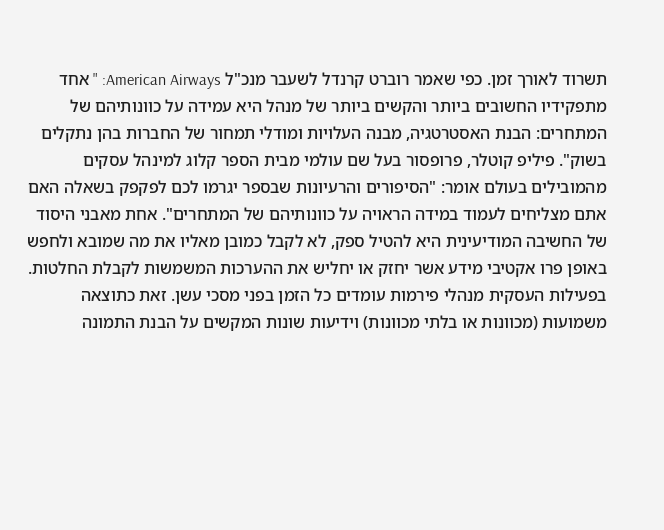תשרוד לאורך זמן. כפי שאמר רוברט קרנדל לשעבר מנכ"ל American Airways: " אחד מתפקידיו החשובים ביותר והקשים ביותר של מנהל היא עמידה על כוונותיהם של המתחרים: הבנת האסטרטגיה, מבנה העלויות ומודלי תמחור של החברות בהן נתקלים בשוק". פיליפ קוטלר, פרופסור בעל שם עולמי מבית הספר קלוג למינהל עסקים מהמובילים בעולם אומר: "הסיפורים והרעיונות שבספר יגרמו לכם לפקפק בשאלה האם אתם מצליחים לעמוד במידה הראויה על כוונותיהם של המתחרים". אחת מאבני היסוד של החשיבה המודיעינית היא להטיל ספק, לא לקבל כמובן מאליו את מה שמובא ולחפש באופן פרו אקטיבי מידע אשר יחזק או יחליש את ההערכות המשמשות לקבלת החלטות. בפעילות העסקית מנהלי פירמות עומדים כל הזמן בפני מסכי עשן. זאת כתוצאה משמועות (מכוונות או בלתי מכוונות) וידיעות שונות המקשים על הבנת התמונה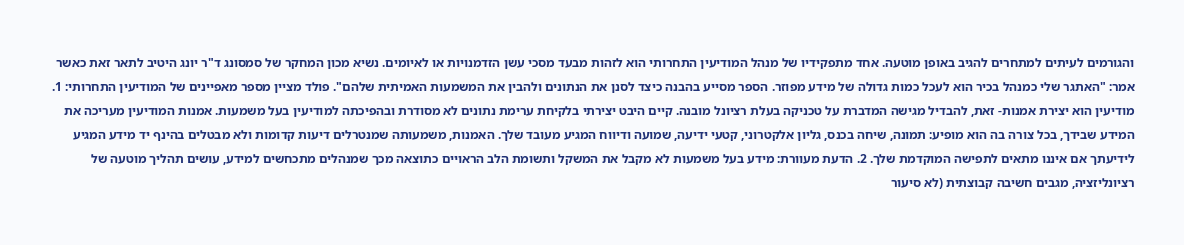והגורמים לעיתים למתחרים להגיב באופן מוטעה. אחד מתפקידיו של מנהל המודיעין התחרותי הוא לזהות מבעד מסכי עשן הזדמנויות או לאיומים. נשיא מכון המחקר של סמסונג ד"ר יונג היטיב לתאר זאת כאשר אמר: "האתגר שלי כמנהל בכיר הוא לעכל כמות גדולה של מידע מפוזר. הספר מסייע בהבנה כיצד לסנן את הנתונים ולהבין את המשמעות האמיתית שלהם". פולד מציין מספר מאפיינים של המודיעין התחרותי: 1. מודיעין הוא יצירת אמנות- זאת, להבדיל מגישה המדברת על טכניקה בעלת רציונל מובנה. קיים היבט יצירתי בלקיחת ערימת נתונים לא מסודרת ובהפיכתה למודיעין בעל משמעות. אמנות המודיעין מעריכה את המידע שבידך, בכל צורה בה הוא מופיע: תמונה, שיחה בכנס, גליון אלקטרוני, קטעי ידיעה, שמועה ודיווח המגיע מעובד שלך. האמנות, משמעותה שמנטרלים דיעות קדומות ולא מבטלים בהינף יד מידע המגיע לידיעתך אם איננו מתאים לתפישה המוקדמת שלך. 2. הדעת מעוורת: מידע בעל משמעות לא מקבל את המשקל ותשומת הלב הראויים כתוצאה מכך שמנהלים מתכחשים למידע, עושים תהליך מוטעה של רציונליזציה, מגבים חשיבה קבוצתית (לא סיעור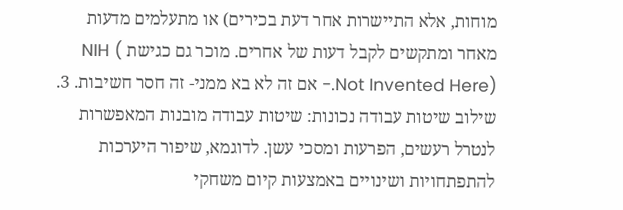מוחות, אלא התיישרות אחר דעת בכירים) או מתעלמים מדעות מאחר ומתקשים לקבל דעות של אחרים. מוכר גם כגישת NIH ( Not Invented Here).- אם זה לא בא ממני- זה חסר חשיבות. 3. שילוב שיטות עבודה נכונות: שיטות עבודה מובנות המאפשרות לנטרל רעשים, הפרעות ומסכי עשן. לדוגמא, שיפור היערכות להתפתחויות ושינויים באמצעות קיום משחקי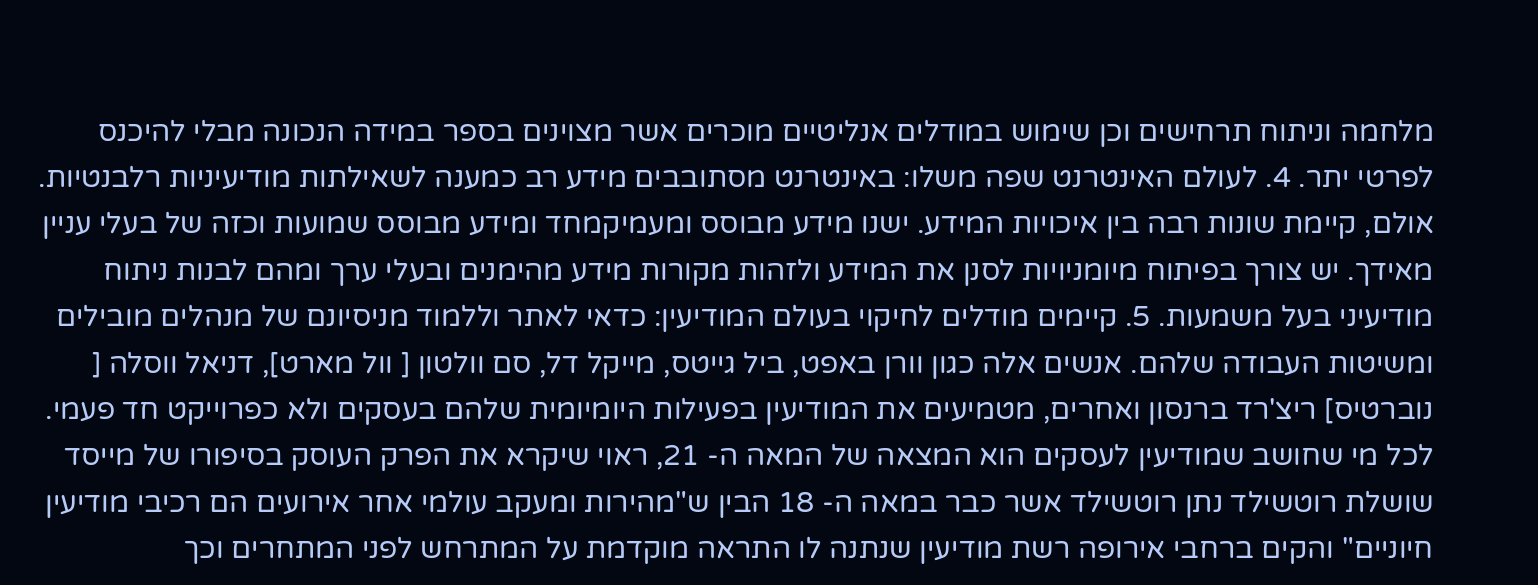מלחמה וניתוח תרחישים וכן שימוש במודלים אנליטיים מוכרים אשר מצוינים בספר במידה הנכונה מבלי להיכנס לפרטי יתר. 4. לעולם האינטרנט שפה משלו: באינטרנט מסתובבים מידע רב כמענה לשאילתות מודיעיניות רלבנטיות. אולם, קיימת שונות רבה בין איכויות המידע. ישנו מידע מבוסס ומעמיקמחד ומידע מבוסס שמועות וכזה של בעלי עניין מאידך. יש צורך בפיתוח מיומניויות לסנן את המידע ולזהות מקורות מידע מהימנים ובעלי ערך ומהם לבנות ניתוח מודיעיני בעל משמעות. 5. קיימים מודלים לחיקוי בעולם המודיעין: כדאי לאתר וללמוד מניסיונם של מנהלים מובילים ומשיטות העבודה שלהם. אנשים אלה כגון וורן באפט, ביל גייטס, מייקל דל, סם וולטון [ וול מארט], דניאל ווסלה [ נוברטיס] ריצ'רד ברנסון ואחרים, מטמיעים את המודיעין בפעילות היומיומית שלהם בעסקים ולא כפרוייקט חד פעמי. לכל מי שחושב שמודיעין לעסקים הוא המצאה של המאה ה- 21, ראוי שיקרא את הפרק העוסק בסיפורו של מייסד שושלת רוטשילד נתן רוטשילד אשר כבר במאה ה- 18 הבין ש"מהירות ומעקב עולמי אחר אירועים הם רכיבי מודיעין חיוניים" והקים ברחבי אירופה רשת מודיעין שנתנה לו התראה מוקדמת על המתרחש לפני המתחרים וכך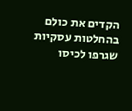הקדים את כולם בהחלטות עסקיות שגרפו לכיסו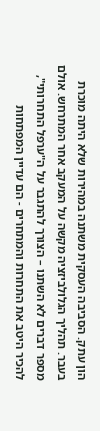הון עתק. הסביבה העסקית משתנה במהירות שלא היתה מוכרת בעבר. תהליך הגלולביזציה מקשה על המעקב אחר המתרחש. אולם מספר דברים לא השתנו – הצורך להתגבר על ה"ערפל התחרותי", להכיר היטב את התחרות והמתחרים - הם עדיין המפתחות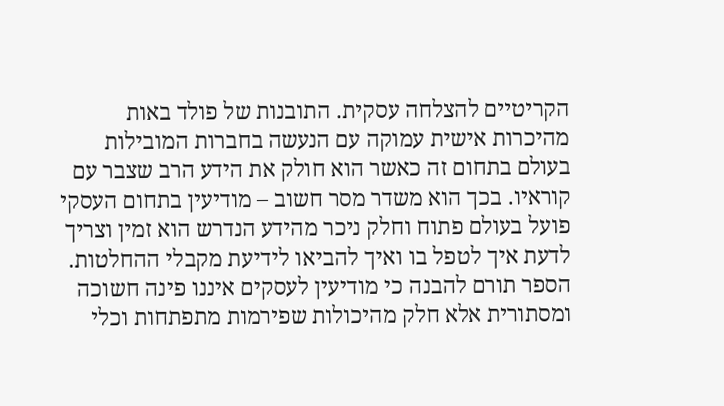הקריטיים להצלחה עסקית. התובנות של פולד באות מהיכרות אישית עמוקה עם הנעשה בחברות המובילות בעולם בתחום זה כאשר הוא חולק את הידע הרב שצבר עם קוראיו. בכך הוא משדר מסר חשוב – מודיעין בתחום העסקי פועל בעולם פתוח וחלק ניכר מהידע הנדרש הוא זמין וצריך לדעת איך לטפל בו ואיך להביאו לידיעת מקבלי ההחלטות. הספר תורם להבנה כי מודיעין לעסקים איננו פינה חשוכה ומסתורית אלא חלק מהיכולות שפירמות מתפתחות וכלי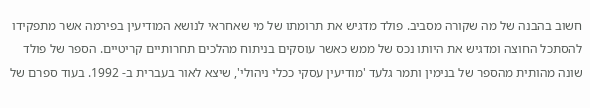חשוב בהבנה של מה שקורה מסביב. פולד מדגיש את תרומתו של מי שאחראי לנושא המודיעין בפירמה אשר מתפקידו להסתכל החוצה ומדגיש את היותו נכס של ממש כאשר עוסקים בניתוח מהלכים תחרותיים קריטיים. הספר של פולד שונה מהותית מהספר של בנימין ותמר גלעד 'מודיעין עסקי ככלי ניהולי', שיצא לאור בעברית ב- 1992. בעוד ספרם של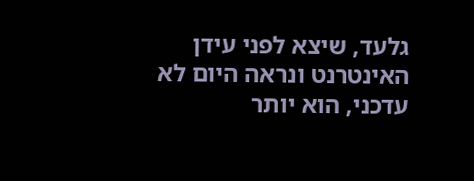גלעד, שיצא לפני עידן האינטרנט ונראה היום לא עדכני, הוא יותר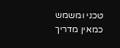טכני ומשמש כמאין מדריך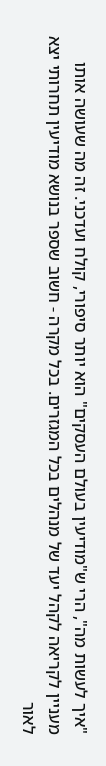"איך לעשות מה", הרי ש"מודיעין בעולם העסקים" הוא יותר סיפורי, קולח ועדכני. זה מה שעושה אותו מעניין לקריאה לקהל יעד של מנהלים בכל המגזרים. בכל מקרה - חשוב שספר בנושא מודיעין תחרותי יצא לאור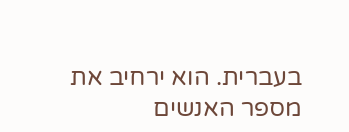בעברית. הוא ירחיב את מספר האנשים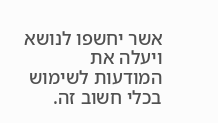אשר יחשפו לנושא ויעלה את המודעות לשימוש בכלי חשוב זה.